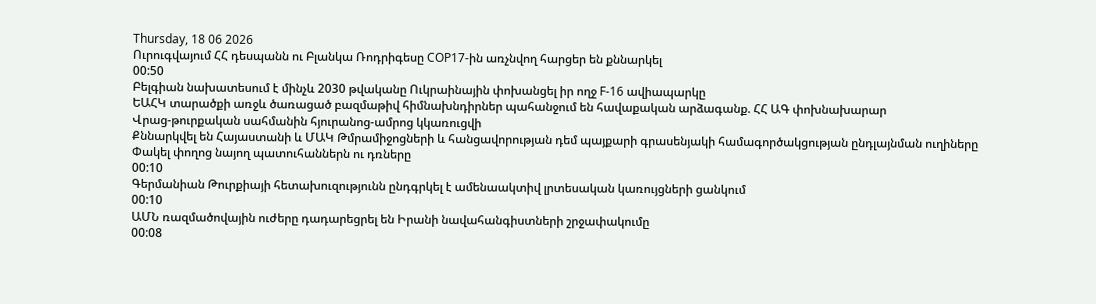Thursday, 18 06 2026
Ուրուգվայում ՀՀ դեսպանն ու Բլանկա Ռոդրիգեսը COP17-ին առչնվող հարցեր են քննարկել
00:50
Բելգիան նախատեսում է մինչև 2030 թվականը Ուկրաինային փոխանցել իր ողջ F-16 ավիապարկը
ԵԱՀԿ տարածքի առջև ծառացած բազմաթիվ հիմնախնդիրներ պահանջում են հավաքական արձագանք. ՀՀ ԱԳ փոխնախարար
Վրաց-թուրքական սահմանին հյուրանոց-ամրոց կկառուցվի
Քննարկվել են Հայաստանի և ՄԱԿ Թմրամիջոցների և հանցավորության դեմ պայքարի գրասենյակի համագործակցության ընդլայնման ուղիները
Փակել փողոց նայող պատուհաններն ու դռները
00:10
Գերմանիան Թուրքիայի հետախուզությունն ընդգրկել է ամենաակտիվ լրտեսական կառույցների ցանկում
00:10
ԱՄՆ ռազմածովային ուժերը դադարեցրել են Իրանի նավահանգիստների շրջափակումը
00:08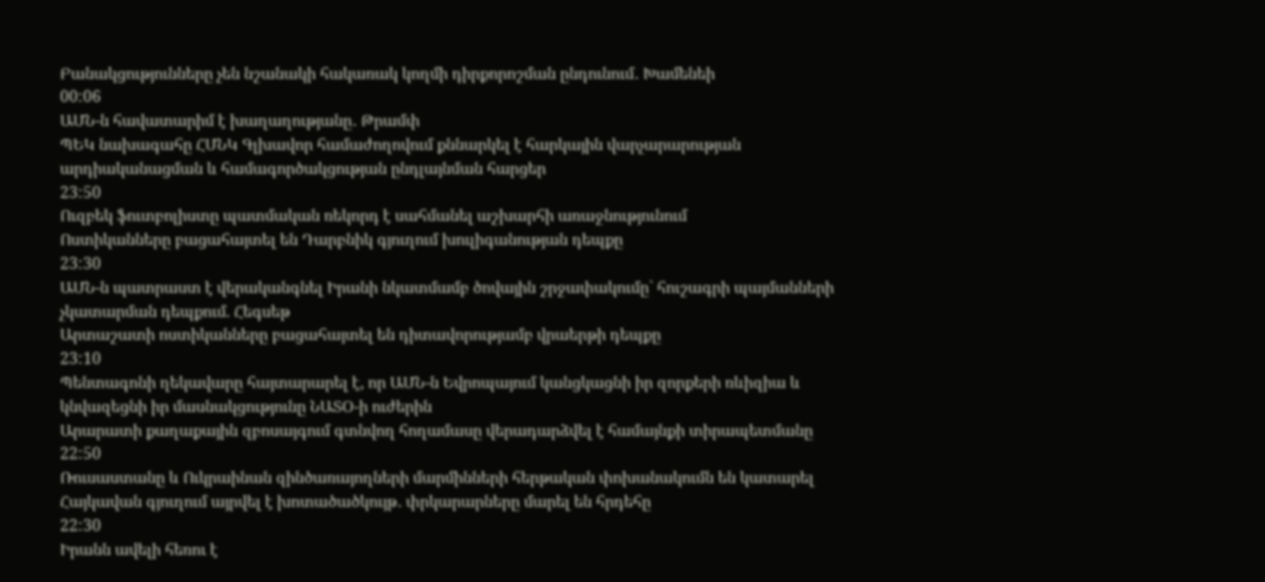Բանակցությունները չեն նշանակի հակառակ կողմի դիրքորոշման ընդունում․ Խամենեի
00:06
ԱՄՆ-ն հավատարիմ է խաղաղությանը․ Թրամփ
ՊԵԿ նախագահը ՀՄՆԿ Գլխավոր համաժողովում քննարկել է հարկային վարչարարության արդիականացման և համագործակցության ընդլայնման հարցեր
23:50
Ուզբեկ ֆուտբոլիստը պատմական ռեկորդ է սահմանել աշխարհի առաջնությունում
Ոստիկանները բացահայտել են Դարբնիկ գյուղում խուլիգանության դեպքը
23:30
ԱՄՆ-ն պատրաստ է վերականգնել Իրանի նկատմամբ ծովային շրջափակումը` հուշագրի պայմանների չկատարման դեպքում. Հեգսեթ
Արտաշատի ոստիկանները բացահայտել են դիտավորությամբ վրաերթի դեպքը
23:10
Պենտագոնի ղեկավարը հայտարարել է, որ ԱՄՆ-ն Եվրոպայում կանցկացնի իր զորքերի ռևիզիա և կնվազեցնի իր մասնակցությունը ՆԱՏՕ-ի ուժերին
Արարատի քաղաքային զբոսայգում գտնվող հողամասը վերադարձվել է համայնքի տիրապետմանը
22:50
Ռուսաստանը և Ուկրաինան զինծառայողների մարմինների հերթական փոխանակումն են կատարել
Հայկավան գյուղում այրվել է խոտածածկույթ․ փրկարարները մարել են հրդեհը
22:30
Իրանն ավելի հեռու է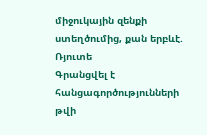միջուկային զենքի ստեղծումից, քան երբևէ. Ռյուտե
Գրանցվել է հանցագործությունների թվի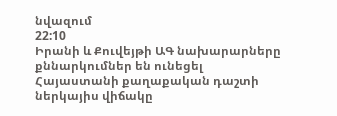նվազում
22:10
Իրանի և Քուվեյթի ԱԳ նախարարները քննարկումներ են ունեցել
Հայաստանի քաղաքական դաշտի ներկայիս վիճակը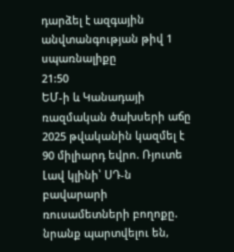դարձել է ազգային անվտանգության թիվ 1 սպառնալիքը
21:50
ԵՄ-ի և Կանադայի ռազմական ծախսերի աճը 2025 թվականին կազմել է 90 միլիարդ եվրո. Ռյուտե
Լավ կլինի՝ ՍԴ-ն բավարարի ռուսամետների բողոքը. նրանք պարտվելու են,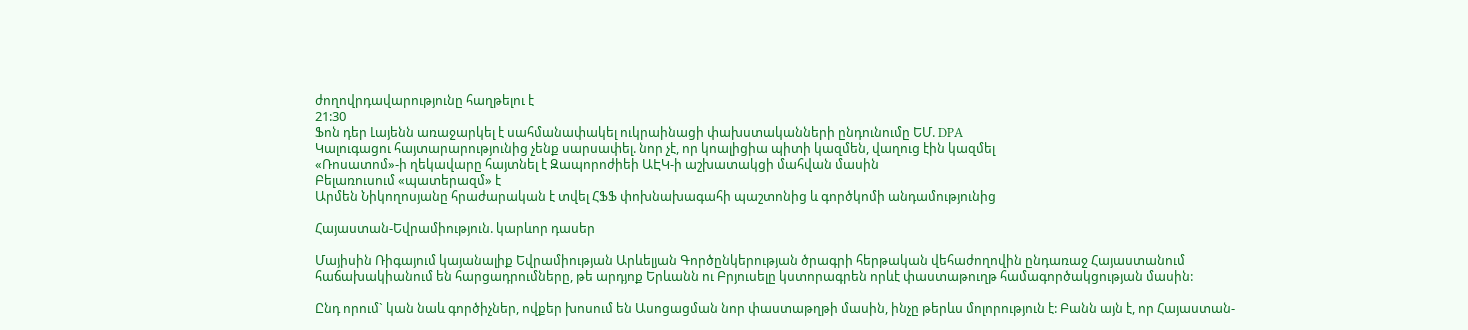ժողովրդավարությունը հաղթելու է
21:30
Ֆոն դեր Լայենն առաջարկել է սահմանափակել ուկրաինացի փախստականների ընդունումը ԵՄ. DPA
Կալուգացու հայտարարությունից չենք սարսափել. նոր չէ, որ կոալիցիա պիտի կազմեն, վաղուց էին կազմել
«Ռոսատոմ»-ի ղեկավարը հայտնել է Զապորոժիեի ԱԷԿ-ի աշխատակցի մահվան մասին
Բելառուսում «պատերազմ» է
Արմեն Նիկողոսյանը հրաժարական է տվել ՀՖՖ փոխնախագահի պաշտոնից և գործկոմի անդամությունից

Հայաստան-Եվրամիություն. կարևոր դասեր

Մայիսին Ռիգայում կայանալիք Եվրամիության Արևելյան Գործընկերության ծրագրի հերթական վեհաժողովին ընդառաջ Հայաստանում հաճախակիանում են հարցադրումները, թե արդյոք Երևանն ու Բրյուսելը կստորագրեն որևէ փաստաթուղթ համագործակցության մասին:

Ընդ որում` կան նաև գործիչներ, ովքեր խոսում են Ասոցացման նոր փաստաթղթի մասին, ինչը թերևս մոլորություն է: Բանն այն է, որ Հայաստան-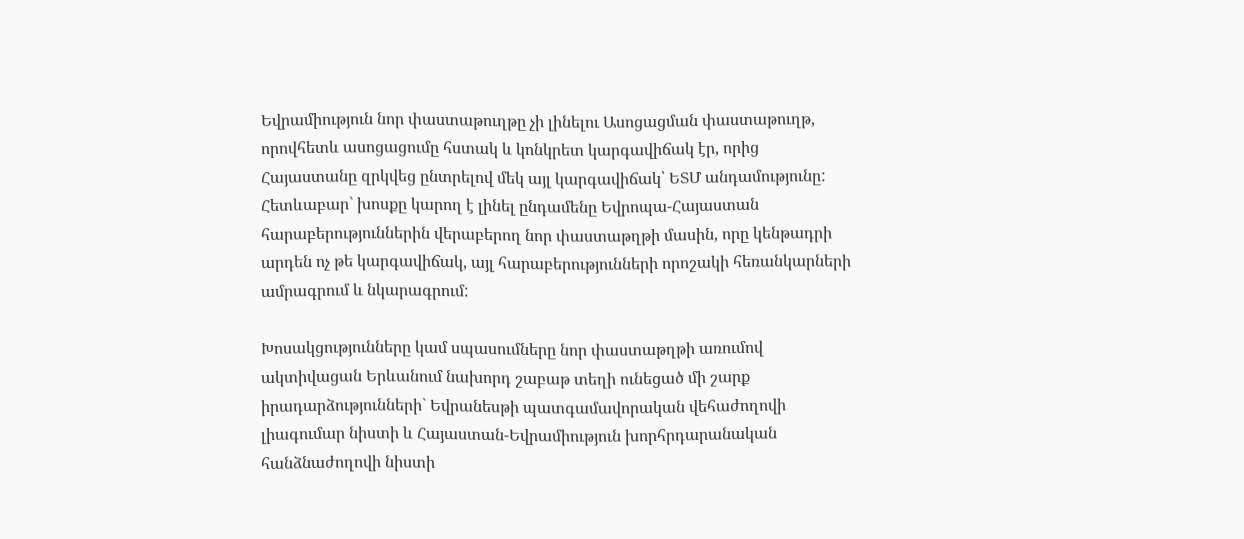Եվրամիություն նոր փաստաթուղթը չի լինելու Ասոցացման փաստաթուղթ, որովհետև ասոցացումը հստակ և կոնկրետ կարգավիճակ էր, որից Հայաստանը զրկվեց ընտրելով մեկ այլ կարգավիճակ՝ ԵՏՄ անդամությունը: Հետևաբար` խոսքը կարող է լինել ընդամենը Եվրոպա-Հայաստան հարաբերություններին վերաբերող նոր փաստաթղթի մասին, որը կենթադրի արդեն ոչ թե կարգավիճակ, այլ հարաբերությունների որոշակի հեռանկարների ամրագրում և նկարագրում:

Խոսակցությունները կամ սպասումները նոր փաստաթղթի առումով ակտիվացան Երևանում նախորդ շաբաթ տեղի ունեցած մի շարք իրադարձությունների` Եվրանեսթի պատգամավորական վեհաժողովի լիագումար նիստի և Հայաստան-Եվրամիություն խորհրդարանական հանձնաժողովի նիստի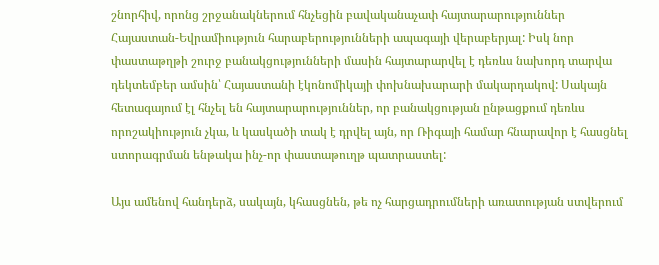շնորհիվ, որոնց շրջանակներում հնչեցին բավականաչափ հայտարարություններ Հայաստան-Եվրամիություն հարաբերությունների ապագայի վերաբերյալ: Իսկ նոր փաստաթղթի շուրջ բանակցությունների մասին հայտարարվել է դեռևս նախորդ տարվա դեկտեմբեր ամսին՝ Հայաստանի էկոնոմիկայի փոխնախարարի մակարդակով: Սակայն հետագայում էլ հնչել են հայտարարություններ, որ բանակցության ընթացքում դեռևս որոշակիություն չկա, և կասկածի տակ է դրվել այն, որ Ռիգայի համար հնարավոր է հասցնել ստորագրման ենթակա ինչ-որ փաստաթուղթ պատրաստել:

Այս ամենով հանդերձ, սակայն, կհասցնեն, թե ոչ հարցադրումների առատության ստվերում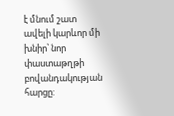է մնում շատ ավելի կարևոր մի խնիր՝ նոր փաստաթղթի բովանդակության հարցը: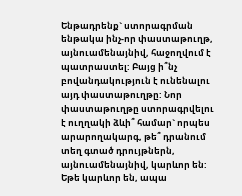Ենթադրենք` ստորագրման ենթակա ինչ-որ փաստաթուղթ, այնուամենայնիվ, հաջողվում է պատրաստել: Բայց ի՞նչ բովանդակություն է ունենալու այդ փաստաթուղթը: Նոր փաստաթուղթը ստորագրվելու է ուղղակի ձևի՞ համար` որպես արարողակարգ, թե՞ դրանում տեղ գտած դրույթներն, այնուամենայնիվ, կարևոր են: Եթե կարևոր են, ապա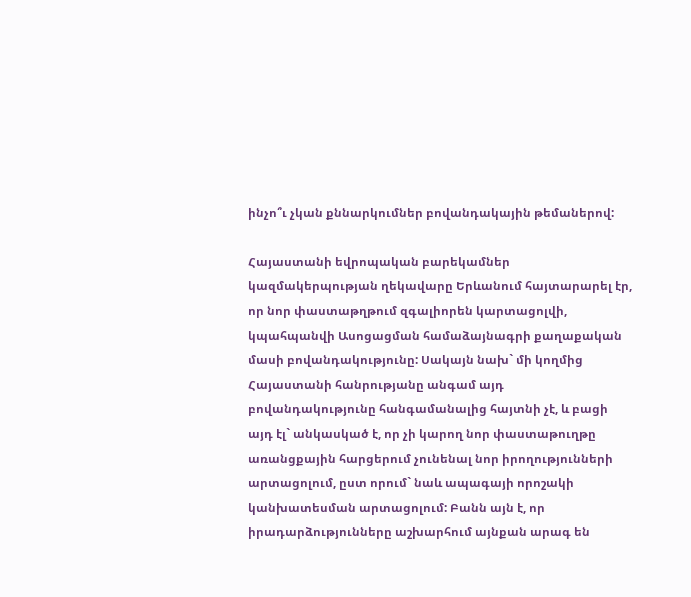ինչո՞ւ չկան քննարկումներ բովանդակային թեմաներով:

Հայաստանի եվրոպական բարեկամներ կազմակերպության ղեկավարը Երևանում հայտարարել էր, որ նոր փաստաթղթում զգալիորեն կարտացոլվի, կպահպանվի Ասոցացման համաձայնագրի քաղաքական մասի բովանդակությունը: Սակայն նախ` մի կողմից Հայաստանի հանրությանը անգամ այդ բովանդակությունը հանգամանալից հայտնի չէ, և բացի այդ էլ` անկասկած է, որ չի կարող նոր փաստաթուղթը առանցքային հարցերում չունենալ նոր իրողությունների արտացոլում, ըստ որում` նաև ապագայի որոշակի կանխատեսման արտացոլում: Բանն այն է, որ իրադարձությունները աշխարհում այնքան արագ են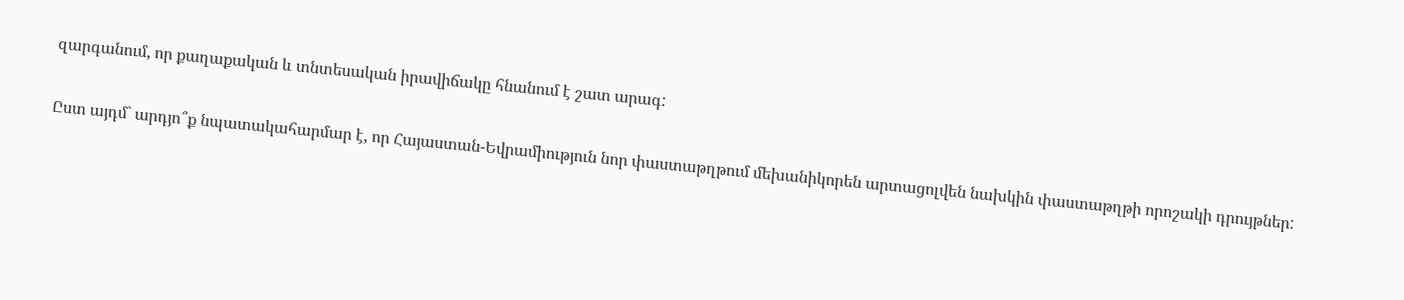զարգանում, որ քաղաքական և տնտեսական իրավիճակը հնանում է շատ արագ:

Ըստ այդմ` արդյո՞ք նպատակահարմար է, որ Հայաստան-Եվրամիություն նոր փաստաթղթում մեխանիկորեն արտացոլվեն նախկին փաստաթղթի որոշակի դրույթներ: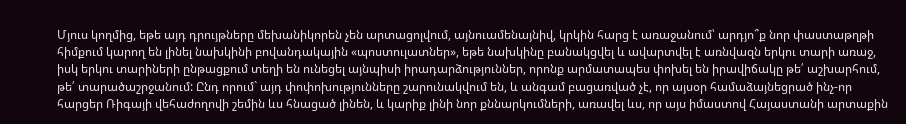Մյուս կողմից, եթե այդ դրույթները մեխանիկորեն չեն արտացոլվում, այնուամենայնիվ, կրկին հարց է առաջանում՝ արդյո՞ք նոր փաստաթղթի հիմքում կարող են լինել նախկինի բովանդակային «պոստուլատներ», եթե նախկինը բանակցվել և ավարտվել է առնվազն երկու տարի առաջ, իսկ երկու տարիների ընթացքում տեղի են ունեցել այնպիսի իրադարձություններ, որոնք արմատապես փոխել են իրավիճակը թե՛ աշխարհում, թե՛ տարածաշրջանում: Ընդ որում` այդ փոփոխությունները շարունակվում են, և անգամ բացառված չէ, որ այսօր համաձայնեցրած ինչ-որ հարցեր Ռիգայի վեհաժողովի շեմին ևս հնացած լինեն, և կարիք լինի նոր քննարկումների, առավել ևս, որ այս իմաստով Հայաստանի արտաքին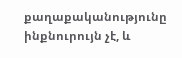քաղաքականությունը ինքնուրույն չէ, և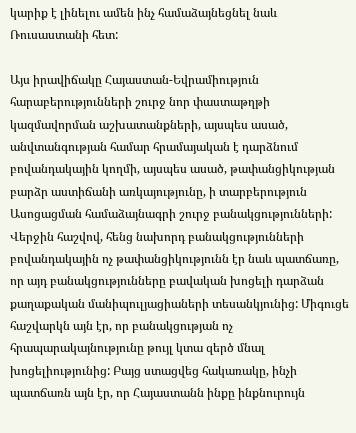կարիք է լինելու ամեն ինչ համաձայնեցնել նաև Ռուսաստանի հետ:

Այս իրավիճակը Հայաստան-Եվրամիություն հարաբերությունների շուրջ նոր փաստաթղթի կազմավորման աշխատանքների, այսպես ասած, անվտանգության համար հրամայական է դարձնում բովանդակային կողմի, այսպես ասած, թափանցիկության բարձր աստիճանի առկայությունը, ի տարբերություն Ասոցացման համաձայնագրի շուրջ բանակցությունների: Վերջին հաշվով, հենց նախորդ բանակցությունների բովանդակային ոչ թափանցիկությունն էր նաև պատճառը, որ այդ բանակցությունները բավական խոցելի դարձան քաղաքական մանիպուլյացիաների տեսանկյունից: Միգուցե հաշվարկն այն էր, որ բանակցության ոչ հրապարակայնությունը թույլ կտա զերծ մնալ խոցելիությունից: Բայց ստացվեց հակառակը, ինչի պատճառն այն էր, որ Հայաստանն ինքը ինքնուրույն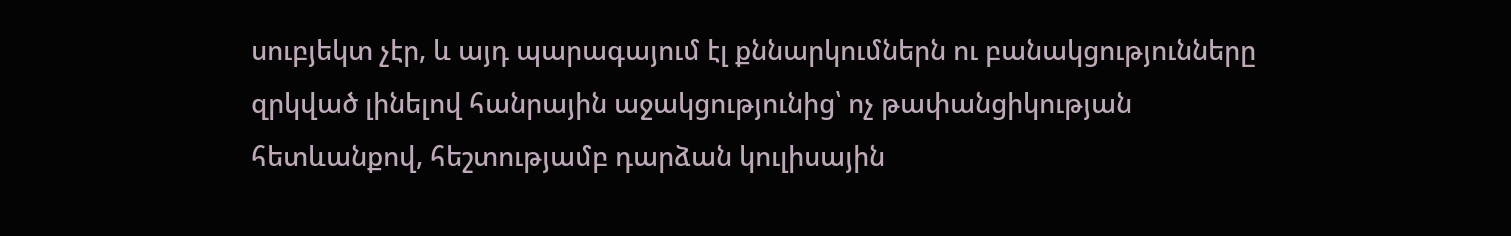սուբյեկտ չէր, և այդ պարագայում էլ քննարկումներն ու բանակցությունները զրկված լինելով հանրային աջակցությունից՝ ոչ թափանցիկության հետևանքով, հեշտությամբ դարձան կուլիսային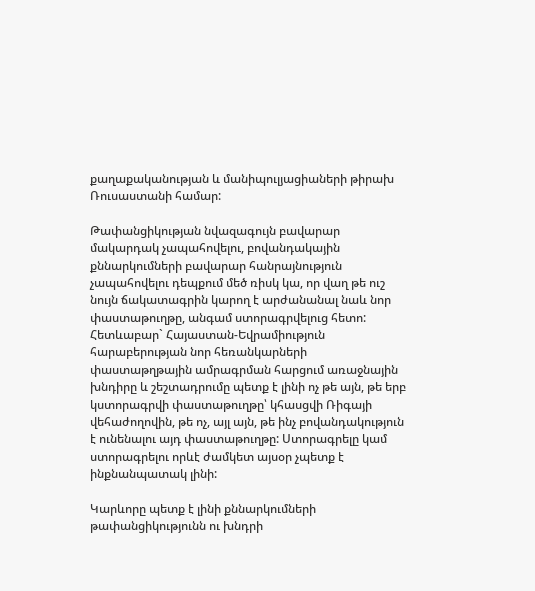քաղաքականության և մանիպուլյացիաների թիրախ Ռուսաստանի համար:

Թափանցիկության նվազագույն բավարար մակարդակ չապահովելու, բովանդակային քննարկումների բավարար հանրայնություն չապահովելու դեպքում մեծ ռիսկ կա, որ վաղ թե ուշ նույն ճակատագրին կարող է արժանանալ նաև նոր փաստաթուղթը, անգամ ստորագրվելուց հետո: Հետևաբար` Հայաստան-Եվրամիություն հարաբերության նոր հեռանկարների փաստաթղթային ամրագրման հարցում առաջնային խնդիրը և շեշտադրումը պետք է լինի ոչ թե այն, թե երբ կստորագրվի փաստաթուղթը՝ կհասցվի Ռիգայի վեհաժողովին, թե ոչ, այլ այն, թե ինչ բովանդակություն է ունենալու այդ փաստաթուղթը: Ստորագրելը կամ ստորագրելու որևէ ժամկետ այսօր չպետք է ինքնանպատակ լինի:

Կարևորը պետք է լինի քննարկումների թափանցիկությունն ու խնդրի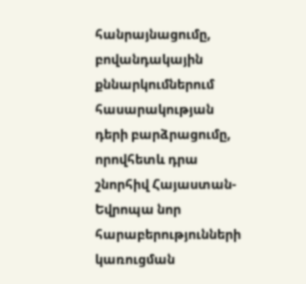հանրայնացումը, բովանդակային քննարկումներում հասարակության դերի բարձրացումը, որովհետև դրա շնորհիվ Հայաստան-Եվրոպա նոր հարաբերությունների կառուցման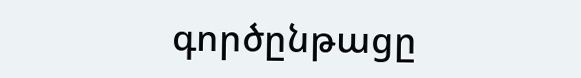գործընթացը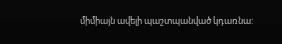միմիայն ավելի պաշտպանված կդառնա: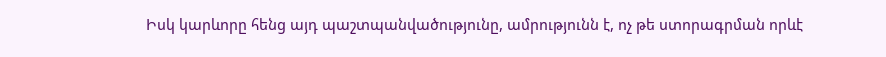Իսկ կարևորը հենց այդ պաշտպանվածությունը, ամրությունն է, ոչ թե ստորագրման որևէ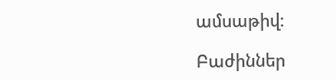ամսաթիվ:

Բաժիններ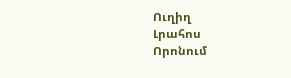Ուղիղ
Լրահոս
Որոնում